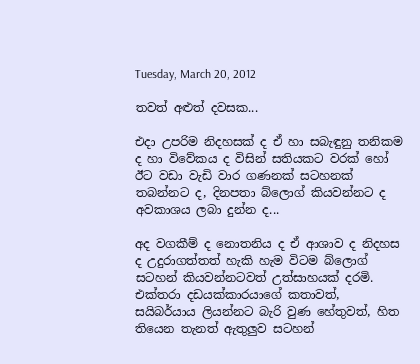Tuesday, March 20, 2012

තවත් අළුත් දවසක...

එදා උපරිම නිදහසක් ද ඒ හා සබැඳුනු තනිකම ද හා විවේකය ද විසින් සතියකට වරක් හෝ ඊට වඩා වැඩි වාර ගණනක් සටහනක් තබන්නට ද, දිනපතා බ්ලොග් කියවන්නට ද අවකාශය ලබා දුන්න ද...

අද වගකීම් ද නොතනිය ද ඒ ආශාව ද නිදහස ද උදුරාගත්තත් හැකි හැම විටම බ්ලොග් සටහන් කියවන්නටවත් උත්සාහයක් දරමි. එක්තරා දඩයක්කාරයාගේ කතාවත්, සයිබර්යාය ලියන්නට බැරි වුණ හේතුවත්, හිත තියෙන තැනත් ඇතුලුව සටහන්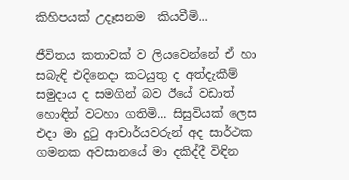කිහිපයක් උදෑසනම  කියවීමි...

ජීවිතය කතාවක් ව ලියවෙන්නේ ඒ හා සබැඳි එදිනෙදා කටයුතු ද අත්දැකීම් සමුදාය ද සමගින් බව ඊයේ වඩාත් හොඳින් වටහා ගතිමි... සිසුවියක් ලෙස එදා මා දුටු ආචාර්යවරුන් අද සාර්ථක ගමනක අවසානයේ මා දකිද්දී විඳින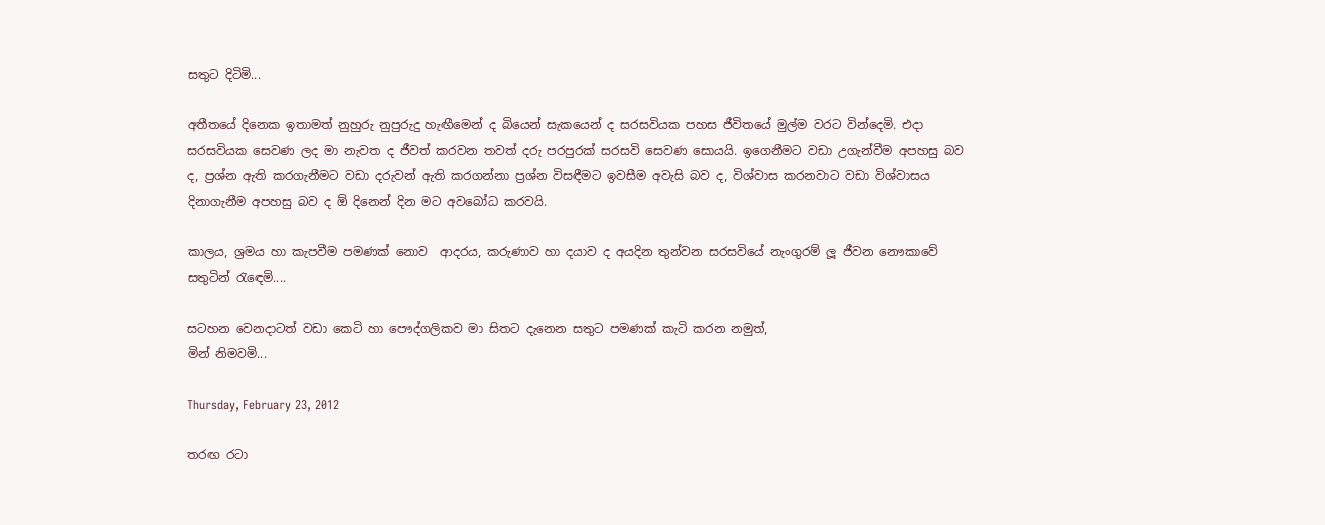සතුට දිටිමි...

අතීතයේ දිනෙක ඉතාමත් නුහුරු නුපුරුදු හැඟීමෙන් ද බියෙන් සැකයෙන් ද සරසවියක පහස ජීවිතයේ මුල්ම වරට වින්දෙමි. එදා සරසවියක සෙවණ ලද මා නැවත ද ජීවත් කරවන තවත් දරු පරපුරක් සරසවි සෙවණ සොයයි. ඉගෙනීමට වඩා උගැන්වීම අපහසු බව ද, ප්‍රශ්න ඇති කරගැනීමට වඩා දරුවන් ඇති කරගන්නා ප්‍රශ්න විසඳීමට ඉවසීම අවැසි බව ද, විශ්වාස කරනවාට වඩා විශ්වාසය දිනාගැනීම අපහසු බව ද ඕ දිනෙන් දින මට අවබෝධ කරවයි.

කාලය, ශ්‍රමය හා කැපවීම පමණක් නොව  ආදරය, කරුණාව හා දයාව ද අයදින තුන්වන සරසවියේ නැංගුරම් ලූ ජීවන නෞකාවේ සතුටින් රැඳෙමි....

සටහන වෙනදාටත් වඩා කෙටි හා පෞද්ගලිකව මා සිතට දැනෙන සතුට පමණක් කැටි කරන නමුත්,
මින් නිමවමි...

Thursday, February 23, 2012

තරඟ රටා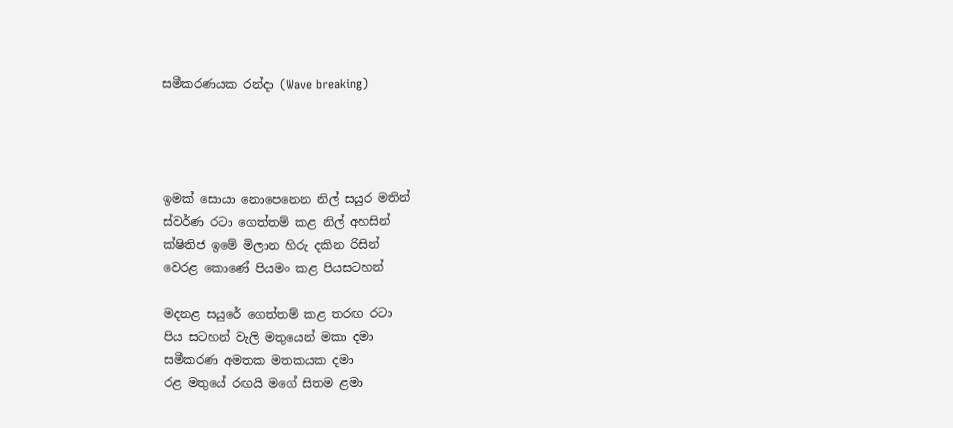සමීකරණයක රන්දා (Wave breaking)




ඉමක් සොයා නොපෙනෙන නිල් සයුර මතින්
ස්වර්ණ රටා ගෙත්තම් කළ නිල් අහසින්
ක්ෂිතිජ ඉමේ මිලාන හිරු දකින රිසින්
වෙරළ කොණේ පියමං කළ පියසටහන්

මදනළ සයුරේ ගෙත්තම් කළ තරඟ රටා
පිය සටහන් වැලි මතුයෙන් මකා දමා
සමීකරණ අමතක මතකයක දමා
රළ මතුයේ රඟයි මගේ සිතම ළමා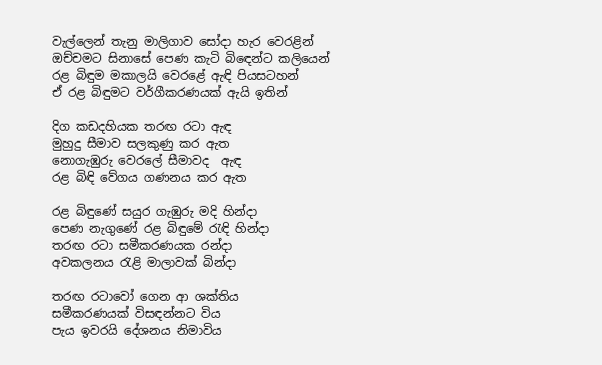වැල්ලෙන් තැනු මාලිගාව සෝදා හැර වෙරළින්
ඔච්චමට සිනාසේ පෙණ කැටි බිඳෙන්ට කලියෙන්
රළ බිඳුම මකාලයි වෙරළේ ඇඳි පියසටහන්
ඒ රළ බිඳුමට වර්ගීකරණයක් ඇයි ඉතින්

දිග කඩදහියක තරඟ රටා ඇඳ
මුහුදු සීමාව සලකුණු කර ඇත
නොගැඹුරු වෙරලේ සීමාවද  ඇඳ
රළ බිඳි වේගය ගණනය කර ඇත

රළ බිඳුණේ සයුර ගැඹුරු මදි හින්දා
පෙණ නැගුණේ රළ බිඳුමේ රැඳි හින්දා
තරඟ රටා සමීකරණයක රන්දා
අවකලනය රැළි මාලාවක් බින්දා

තරඟ රටාවෝ ගෙන ආ ශක්තිය
සමීකරණයක් විසඳන්නට විය
පැය ඉවරයි දේශනය නිමාවිය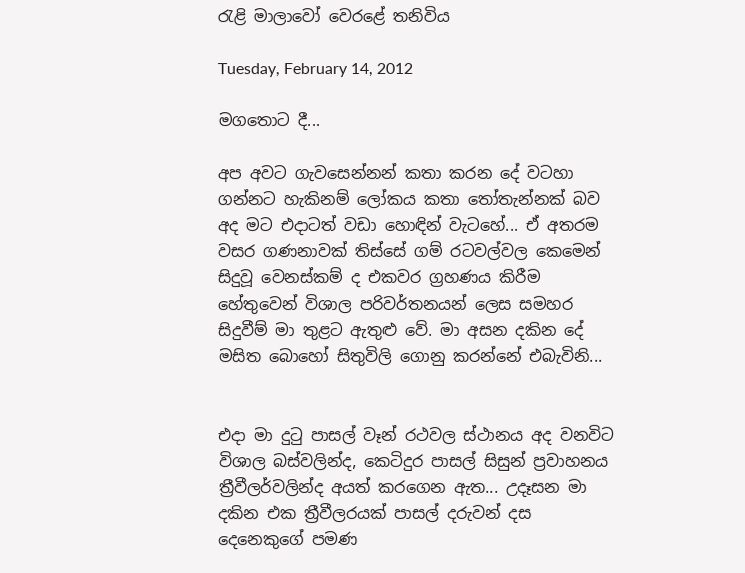රැළි මාලාවෝ වෙරළේ තනිවිය

Tuesday, February 14, 2012

මගතොට දී...

අප අවට ගැවසෙන්නන් කතා කරන දේ වටහා ගන්නට හැකිනම් ලෝකය කතා තෝතැන්නක් බව අද මට එදාටත් වඩා හොඳින් වැටහේ... ඒ අතරම වසර ගණනාවක් තිස්සේ ගම් රටවල්වල කෙමෙන් සිදුවූ වෙනස්කම් ද එකවර ග්‍රහණය කිරීම හේතුවෙන් විශාල පරිවර්තනයන් ලෙස සමහර සිදුවීම් මා තුළට ඇතුළු වේ. මා අසන දකින දේ මසිත බොහෝ සිතුවිලි ගොනු කරන්නේ එබැවිනි...


එදා මා දුටු පාසල් වෑන් රථවල ස්ථානය අද වනවිට විශාල බස්වලින්ද, කෙටිදුර පාසල් සිසුන් ප්‍රවාහනය ත්‍රීවීලර්වලින්ද අයත් කරගෙන ඇත... උදෑසන මා දකින එක ත්‍රීවීලරයක් පාසල් දරුවන් දස දෙනෙකුගේ පමණ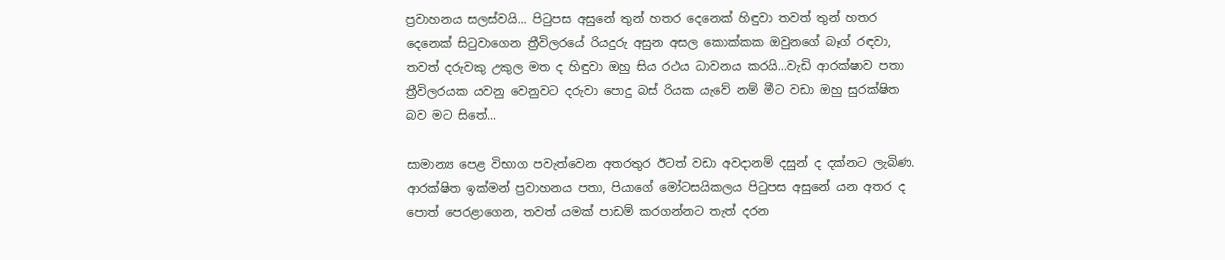ප්‍රවාහනය සලස්වයි... පිටුපස අසුනේ තුන් හතර දෙනෙක් හිඳුවා තවත් තුන් හතර දෙනෙක් සිටුවාගෙන ත්‍රීවිලරයේ රියදුරු අසුන අසල කොක්කක ඔවුනගේ බෑග් රඳවා, තවත් දරුවකු උකුල මත ද හිඳුවා ඔහු සිය රථය ධාවනය කරයි...වැඩි ආරක්ෂාව පතා ත්‍රීවිලරයක යවනු වෙනුවට දරුවා පොදු බස් රියක යැවේ නම් මීට වඩා ඔහු සුරක්ෂිත බව මට සිතේ...

සාමාන්‍ය පෙළ විභාග පවැත්වෙන අතරතුර ඊටත් වඩා අවදානම් දසුන් ද දක්නට ලැබිණ. ආරක්ෂිත ඉක්මන් ප්‍රවාහනය පතා, පියාගේ මෝටසයිකලය පිටුපස අසුනේ යන අතර ද පොත් පෙරළාගෙන, තවත් යමක් පාඩම් කරගන්නට තැත් දරන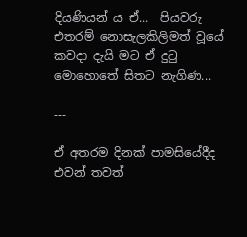දියණියන් ය ඒ...  පියවරු එතරම් නොසැලකිලිමත් වූයේ කවදා දැයි මට ඒ දුටු මොහොතේ සිතට නැගිණ...

---

ඒ අතරම දිනක් පාමසියේදීද එවන් තවත්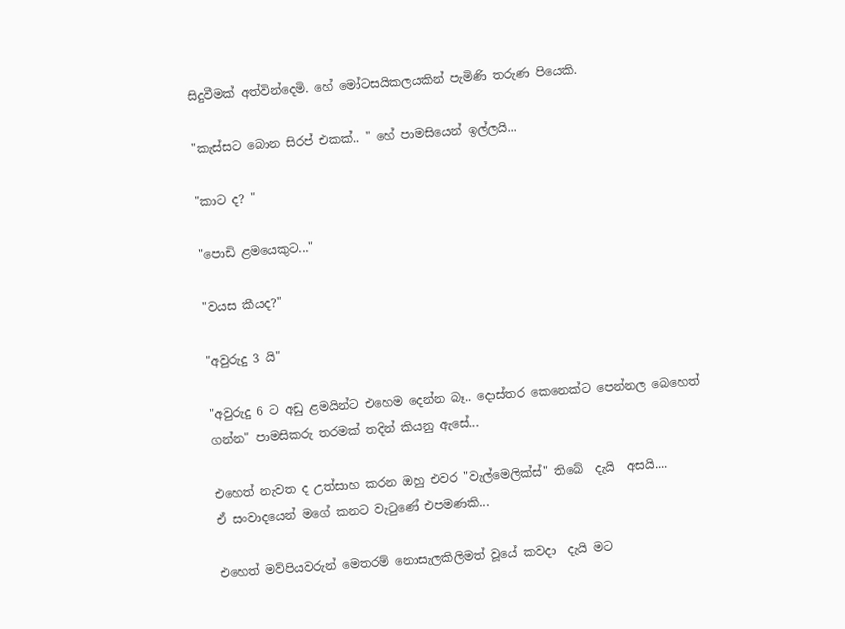සිදුවීමක් අත්වින්දෙමි. හේ මෝටසයිකලයකින් පැමිණි තරුණ පියෙකි.

"කැස්සට බොන සිරප් එකක්.. " හේ පාමසියෙන් ඉල්ලයි...

"කාට ද? "

"පොඩි ළමයෙකුට..."

"වයස කීයද?"

"අවුරුදු 3 යි"

"අවුරුදු 6 ට අඩු ළමයින්ට එහෙම දෙන්න බෑ.. දොස්තර කෙනෙක්ට පෙන්නල බෙහෙත් ගන්න" පාමසිකරු තරමක් තදින් කියනු ඇසේ...

එහෙත් නැවත ද උත්සාහ කරන ඔහු එවර "වැල්මෙලික්ස්" තිබේ  දැයි  අසයි....
ඒ සංවාදයෙන් මගේ කනට වැටුණේ එපමණකි...

එහෙත් මව්පියවරුන් මෙතරම් නොසැලකිලිමත් වූයේ කවදා  දැයි මට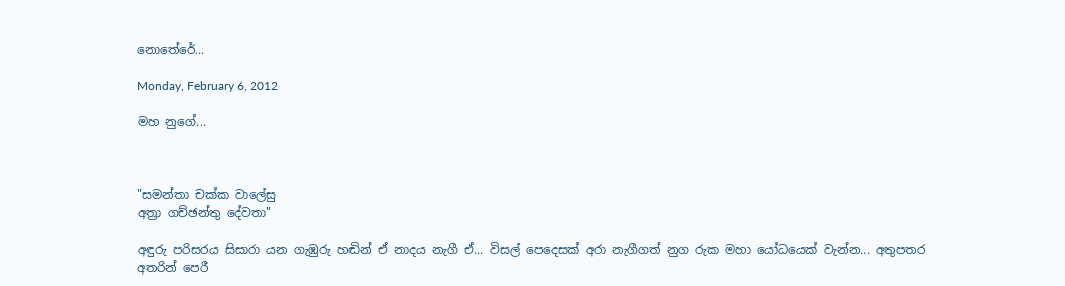නොතේරේ...

Monday, February 6, 2012

මහ නුගේ...



"සමන්තා චක්ක වාලේසු
අත්‍රා ගච්ඡන්තු දේවතා"

අඳුරු පරිසරය සිසාරා යන ගැඹුරු හඬින් ඒ නාදය නැගී ඒ... විසල් පෙදෙසක් අරා නැගීගත් නුග රුක මහා යෝධයෙක් වැන්න... අතුපතර අතරින් පෙරී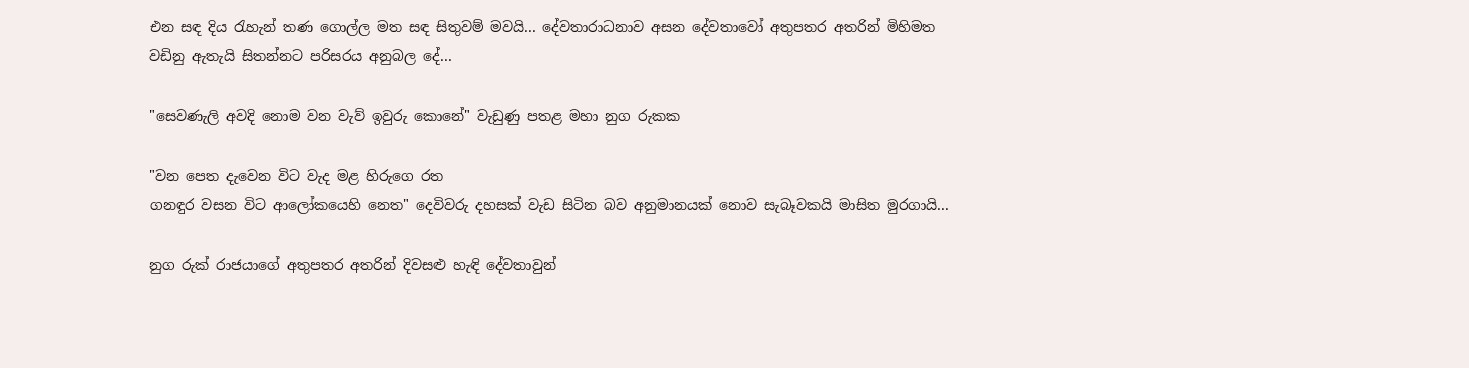එන සඳ දිය රැහැන් තණ ගොල්ල මත සඳ සිතුවම් මවයි... දේවතාරාධනාව අසන දේවතාවෝ අතුපතර අතරින් මිහිමත වඩිනු ඇතැයි සිතන්නට පරිසරය අනුබල දේ...

"සෙවණැලි අවදි නොම වන වැව් ඉවුරු කොනේ" වැඩුණු පතළ මහා නුග රුකක

"වන පෙත දැවෙන විට වැද මළ හිරුගෙ රත
ගනඳුර වසන විට ආලෝකයෙහි නෙත" දෙවිවරු දහසක් වැඩ සිටින බව අනුමානයක් නොව සැබෑවකයි මාසිත මුරගායි...

නුග රුක් රාජයාගේ අතුපතර අතරින් දිවසළු හැඳි දේවතාවුන්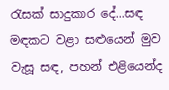රැසක් සාදුකාර දේ...සඳ මඳකට වළා සළුයෙන් මුව වැසූ සඳ, පහන් එළියෙන්ද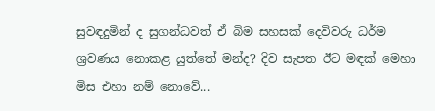සුවඳදුමින් ද සුගන්ධවත් ඒ බිම සහසක් දෙවිවරු ධර්ම ශ්‍රවණය නොකළ යුත්තේ මන්ද? දිව සැපත ඊට මඳක් මෙහා මිස එහා නම් නොවේ...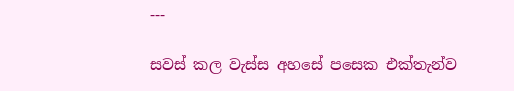---

සවස් කල වැස්ස අහසේ පසෙක එක්තැන්ව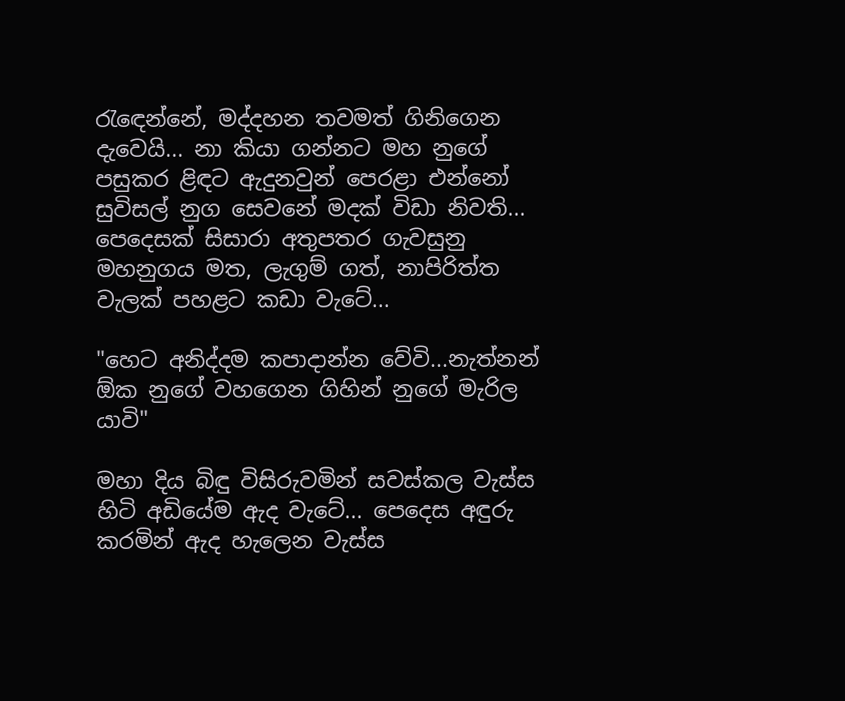රැඳෙන්නේ, මද්දහන තවමත් ගිනිගෙන දැවෙයි... නා කියා ගන්නට මහ නුගේ පසුකර ළිඳට ඇදුනවුන් පෙරළා එන්නෝ සුවිසල් නුග සෙවනේ මදක් විඩා නිවති... පෙදෙසක් සිසාරා අතුපතර ගැවසුනු මහනුගය මත, ලැගුම් ගත්, නාපිරිත්ත වැලක් පහළට කඩා වැටේ...

"හෙට අනිද්දම කපාදාන්න වේවි...නැත්නන් ඕක නුගේ වහගෙන ගිහින් නුගේ මැරිල යාවි"

මහා දිය බිඳු විසිරුවමින් සවස්කල වැස්ස හිටි අඩියේම ඇද වැටේ... පෙදෙස අඳුරු කරමින් ඇද හැලෙන වැස්ස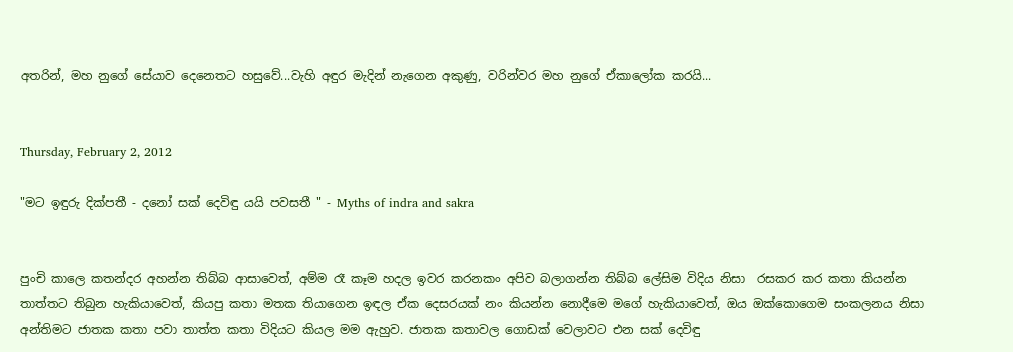අතරින්, මහ නුගේ සේයාව දෙනෙතට හසුවේ...වැහි අඳුර මැදින් නැගෙන අකුණු, වරින්වර මහ නුගේ ඒකාලෝක කරයි...


Thursday, February 2, 2012

"මට ඉඳුරු දික්පතී - දනෝ සක් දෙවිඳු යයි පවසතී " - Myths of indra and sakra


පුංචි කාලෙ කතන්දර අහන්න තිබ්බ ආසාවෙත්, අම්ම රෑ කෑම හදල ඉවර කරනකං අපිව බලාගන්න තිබ්බ ලේසිම විදිය නිසා  රසකර කර කතා කියන්න තාත්තට තිබුන හැකියාවෙත්, කියපු කතා මතක තියාගෙන ඉඳල ඒක දෙසරයක් නං කියන්න නොදීමෙ මගේ හැකියාවෙත්, ඔය ඔක්කොගෙම සංකලනය නිසා අන්තිමට ජාතක කතා පවා තාත්ත කතා විදියට කියල මම ඇහුව. ජාතක කතාවල ගොඩක් වෙලාවට එන සක් දෙවිඳු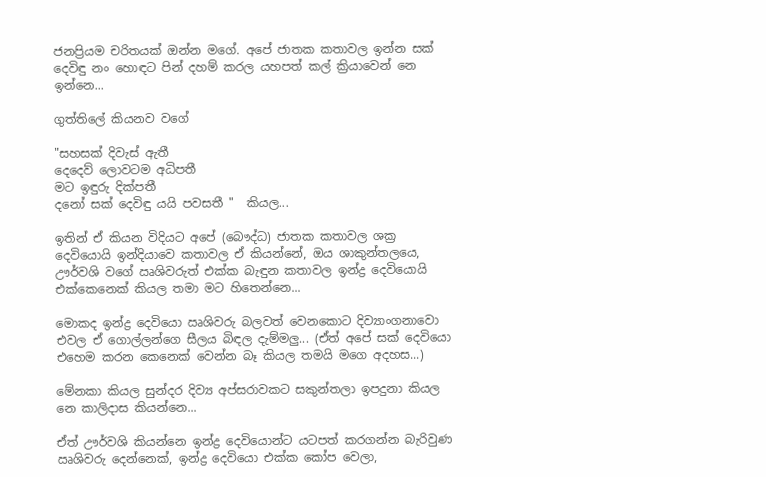ජනප්‍රියම චරිතයක් ඔන්න මගේ. අපේ ජාතක කතාවල ඉන්න සක් දෙවිඳු නං හොඳට පින් දහම් කරල යහපත් කල් ක්‍රියාවෙන් නෙ ඉන්නෙ...

ගුත්තිලේ කියනව වගේ

"සහසක් දිවැස් ඇතී
දෙදෙව් ලොවටම අධිපතී
මට ඉඳුරු දික්පතී
දනෝ සක් දෙවිඳු යයි පවසතී "  කියල...

ඉතින් ඒ කියන විදියට අපේ (බෞද්ධ) ජාතක කතාවල ශක්‍ර දෙවියොයි ඉන්දියාවෙ කතාවල ඒ කියන්නේ, ඔය ශාකුන්තලයෙ, ඌර්වශි වගේ ඍශිවරුත් එක්ක බැඳුන කතාවල ඉන්ද්‍ර දෙවියොයි එක්කෙනෙක් කියල තමා මට හිතෙන්නෙ...

මොකද ඉන්ද්‍ර දෙවියො ඍශිවරු බලවත් වෙනකොට දිව්‍යාංගනාවො එවල ඒ ගොල්ලන්ගෙ සීලය බිඳල දැම්මලු... (ඒත් අපේ සක් දෙවියො එහෙම කරන කෙනෙක් වෙන්න බෑ කියල තමයි මගෙ අදහස...)

මේනකා කියල සුන්දර දිව්‍ය අප්සරාවකට සකුන්තලා ඉපදුනා කියල නෙ කාලිදාස කියන්නෙ...

ඒත් ඌර්වශි කියන්නෙ ඉන්ද්‍ර දෙවියොන්ට යටපත් කරගන්න බැරිවුණ ඍශිවරු දෙන්නෙක්, ඉන්ද්‍ර දෙවියො එක්ක කෝප වෙලා,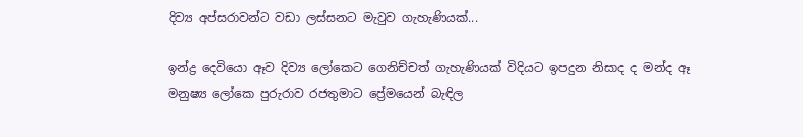දිව්‍ය අප්සරාවන්ට වඩා ලස්සනට මැවුව ගැහැණියක්...

ඉන්ද්‍ර දෙවියො ඈව දිව්‍ය ලෝකෙට ගෙනිච්චත් ගැහැණියක් විදියට ඉපදුන නිසාද ද මන්ද ඈ මනුෂ්‍ය ලෝකෙ පුරුරාව රජතුමාට ප්‍රේමයෙන් බැඳිල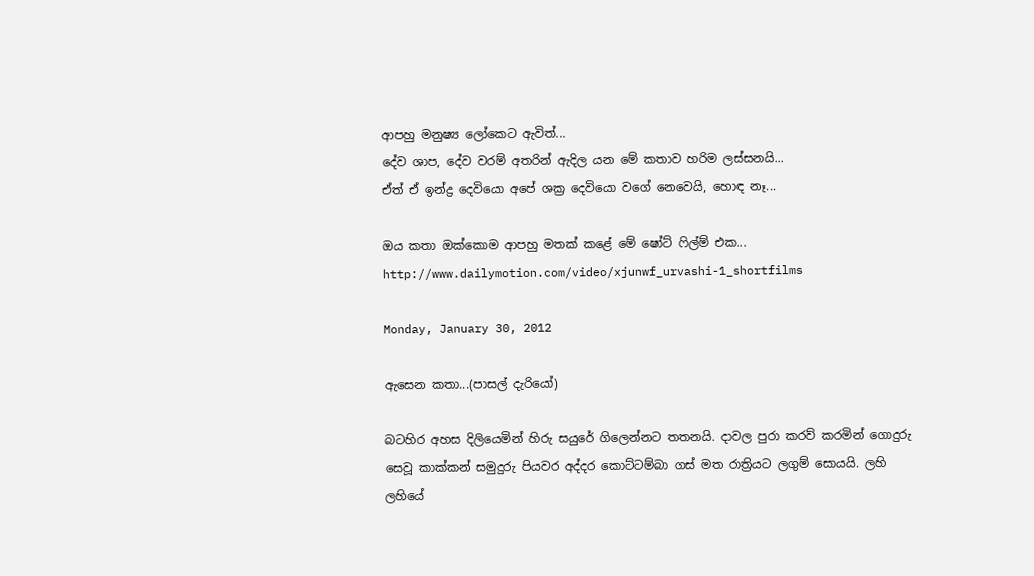ආපහු මනුෂ්‍ය ලෝකෙට ඇවිත්...
දේව ශාප, දේව වරම් අතරින් ඇදිල යන මේ කතාව හරිම ලස්සනයි...
ඒත් ඒ ඉන්ද්‍ර දෙවියො අපේ ශක්‍ර දෙවියො වගේ නෙවෙයි, හොඳ නෑ...

ඔය කතා ඔක්කොම ආපහු මතක් කළේ මේ ෂෝට් ෆිල්ම් එක...
http://www.dailymotion.com/video/xjunwf_urvashi-1_shortfilms

Monday, January 30, 2012

ඇසෙන කතා...(පාසල් දැරියෝ)

බටහිර අහස දිලියෙමින් හිරු සයුරේ ගිලෙන්නට තතනයි. දාවල පුරා කරව් කරමින් ගොදුරු සෙවූ කාක්කන් සමුදුරු පියවර අද්දර කොට්ටම්බා ගස් මත රාත්‍රියට ලගුම් සොයයි. ලහි ලහියේ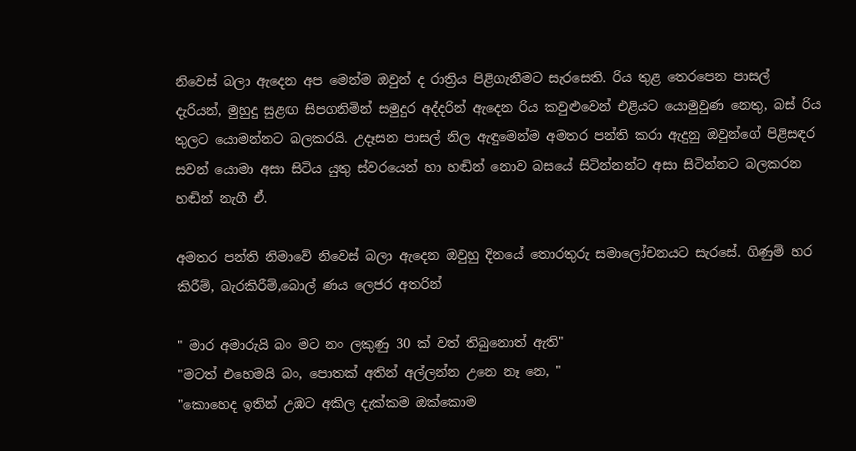නිවෙස් බලා ඇදෙන අප මෙන්ම ඔවුන් ද රාත්‍රිය පිළිගැනීමට සැරසෙති. රිය තුළ තෙරපෙන පාසල් දැරියන්, මුහුදු සුළඟ සිපගනිමින් සමුදුර අද්දරින් ඇදෙන රිය කවුළුවෙන් එළියට යොමුවුණ නෙතු, බස් රිය තුලට යොමන්නට බලකරයි. උදෑසන පාසල් නිල ඇඳුමෙන්ම අමතර පන්ති කරා ඇදුනු ඔවුන්ගේ පිළිසඳර සවන් යොමා අසා සිටිය යුතු ස්වරයෙන් හා හඬින් නොව බසයේ සිටින්නන්ට අසා සිටින්නට බලකරන හඬින් නැගී ඒ.

අමතර පන්ති නිමාවේ නිවෙස් බලා ඇදෙන ඔවුහු දිනයේ තොරතුරු සමාලෝචනයට සැරසේ. ගිණුම් හර කිරීම්, බැරකිරීම්,බොල් ණය ලෙජර අතරින්

" මාර අමාරුයි බං මට නං ලකුණු 30 ක් වත් තිබුනොත් ඇති"
"මටත් එහෙමයි බං, පොතක් අතින් අල්ලන්න උනෙ නෑ නෙ, "
"කොහෙද ඉතින් උඹට අකිල දැක්කම ඔක්කොම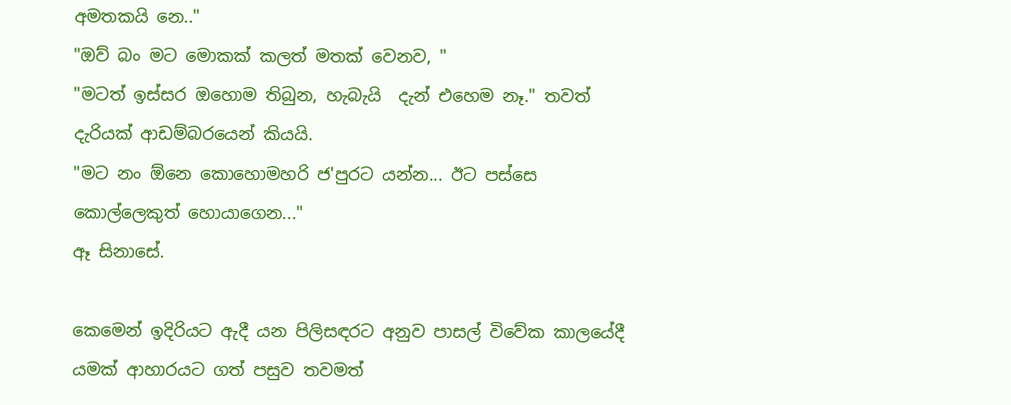අමතකයි නෙ.."
"ඔව් බං මට මොකක් කලත් මතක් වෙනව, "
"මටත් ඉස්සර ඔහොම තිබුන, හැබැයි  දැන් එහෙම නෑ." තවත් දැරියක් ආඩම්බරයෙන් කියයි.
"මට නං ඕනෙ කොහොමහරි ජ'පුරට යන්න... ඊට පස්සෙ කොල්ලෙකුත් හොයාගෙන..."
ඈ සිනාසේ.

කෙමෙන් ඉදිරියට ඇදී යන පිලිසඳරට අනුව පාසල් විවේක කාලයේදී යමක් ආහාරයට ගත් පසුව තවමත්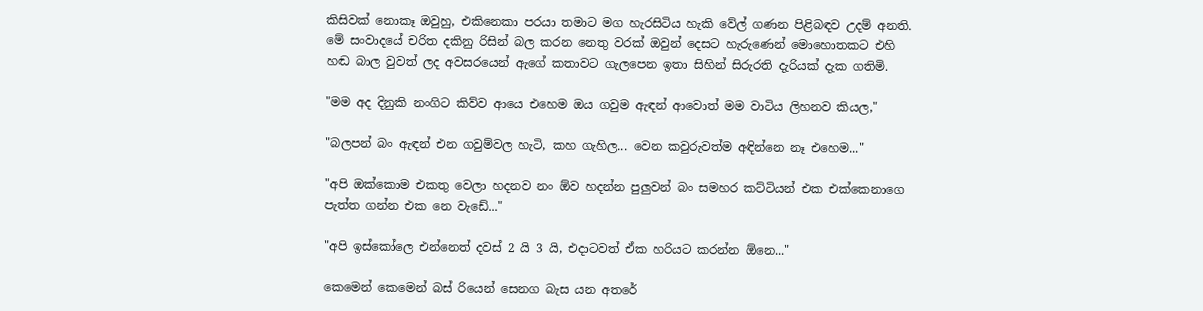කිසිවක් නොකෑ ඔවුහු, එකිනෙකා පරයා තමාට මග හැරසිටිය හැකි වේල් ගණන පිළිබඳව උදම් අනති.
මේ සංවාදයේ චරිත දකිනු රිසින් බල කරන නෙතු වරක් ඔවුන් දෙසට හැරුණෙන් මොහොතකට එහි හඬ බාල වුවත් ලද අවසරයෙන් ඇගේ කතාවට ගැලපෙන ඉතා සිහින් සිරුරති දැරියක් දැක ගතිමි.

"මම අද දිනුකි නංගිට කිව්ව ආයෙ එහෙම ඔය ගවුම ඇඳන් ආවොත් මම වාටිය ලිහනව කියල,"

"බලපන් බං ඇඳන් එන ගවුම්වල හැටි, කහ ගැහිල... වෙන කවුරුවත්ම අඳින්නෙ නෑ එහෙම..."

"අපි ඔක්කොම එකතු වෙලා හදනව නං ඕව හදන්න පුලුවන් බං සමහර කට්ටියන් එක එක්කෙනාගෙ පැත්ත ගන්න එක නෙ වැඩේ..."

"අපි ඉස්කෝලෙ එන්නෙත් දවස් 2 යි 3 යි, එදාටවත් ඒක හරියට කරන්න ඕනෙ..."

කෙමෙන් කෙමෙන් බස් රියෙන් සෙනග බැස යන අතරේ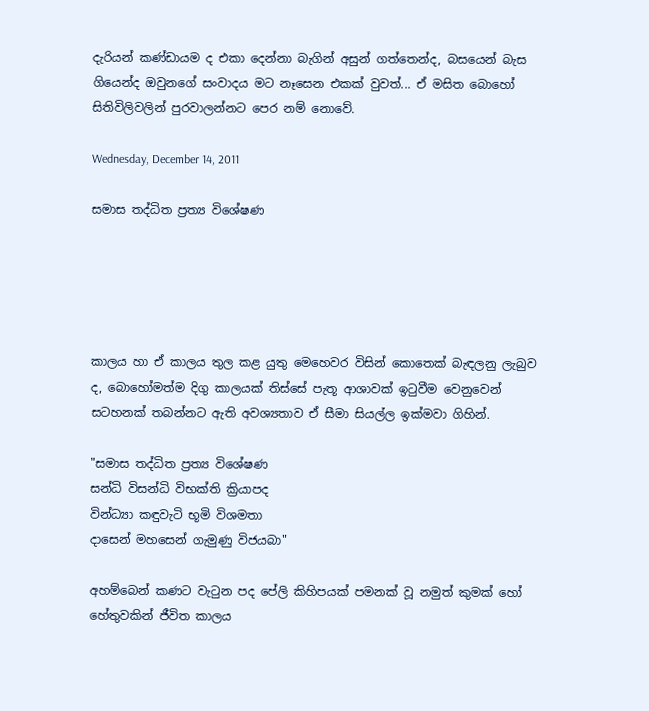දැරියන් කණ්ඩායම ද එකා දෙන්නා බැගින් අසුන් ගත්තෙන්ද, බසයෙන් බැස ගියෙන්ද ඔවුනගේ සංවාදය මට නෑසෙන එකක් වුවත්... ඒ මසිත බොහෝ සිතිවිලිවලින් පුරවාලන්නට පෙර නම් නොවේ.

Wednesday, December 14, 2011

සමාස තද්ධිත ප්‍රත්‍ය විශේෂණ





කාලය හා ඒ කාලය තුල කළ යුතු මෙහෙවර විසින් කොතෙක් බැඳලනු ලැබුව ද, බොහෝමත්ම දිගු කාලයක් තිස්සේ පැතූ ආශාවක් ඉටුවීම වෙනුවෙන් සටහනක් තබන්නට ඇති අවශ්‍යතාව ඒ සීමා සියල්ල ඉක්මවා ගිහින්.

"සමාස තද්ධිත ප්‍රත්‍ය විශේෂණ
සන්ධි විසන්ධි විභක්ති ක්‍රියාපද
වින්ධ්‍යා කඳුවැටි භූමි විශමතා
දාසෙන් මහසෙන් ගැමුණු විජයබා"

අහම්බෙන් කණට වැටුන පද පේලි කිහිපයක් පමනක් වූ නමුත් කුමක් හෝ හේතුවකින් ජීවිත කාලය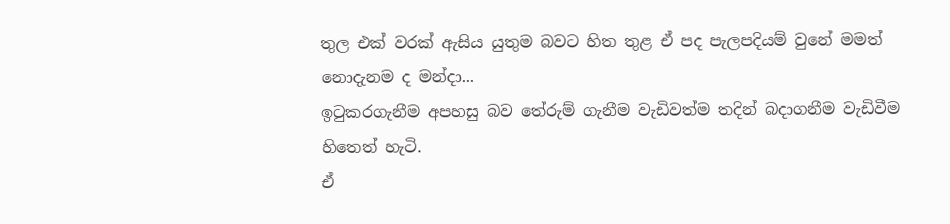තුල එක් වරක් ඇසිය යුතුම බවට හිත තුළ ඒ පද පැලපදියම් වුනේ මමත් නොදැනම ද මන්දා...
ඉටුකරගැනීම අපහසු බව තේරුම් ගැනීම වැඩිවත්ම තදින් බදාගනීම වැඩිවීම හිතෙත් හැටි.
ඒ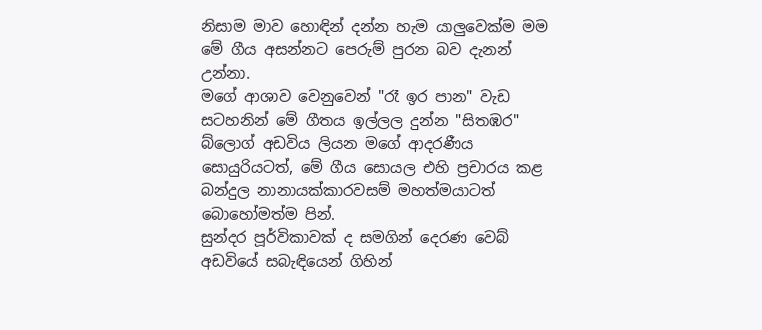නිසාම මාව හොඳින් දන්න හැම යාලුවෙක්ම මම මේ ගීය අසන්නට පෙරුම් පුරන බව දැනන් උන්නා.
මගේ ආශාව වෙනුවෙන් "රෑ ඉර පාන" වැඩ සටහනින් මේ ගීතය ඉල්ලල දුන්න "සිතඹර" බ්ලොග් අඩවිය ලියන මගේ ආදරණීය සොයුරියටත්, මේ ගීය සොයල එහි ප්‍රචාරය කළ බන්දුල නානායක්කාරවසම් මහත්මයාටත් බොහෝමත්ම පින්.
සුන්දර පූර්විකාවක් ද සමගින් දෙරණ වෙබ් අඩවියේ සබැඳියෙන් ගිහින්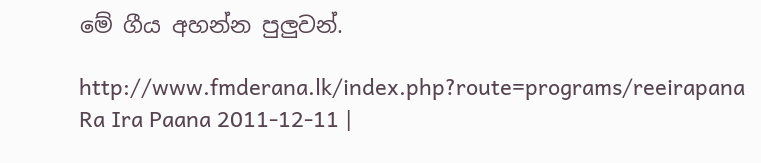මේ ගීය අහන්න පුලුවන්.

http://www.fmderana.lk/index.php?route=programs/reeirapana
Ra Ira Paana 2011-12-11 |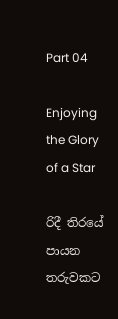Part 04

Enjoying the Glory of a Star

රිදී තිරයේ පායන තරුවකට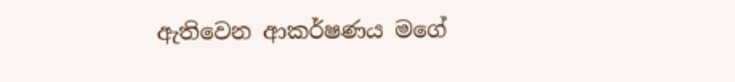ඇතිවෙන ආකර්ෂණය මගේ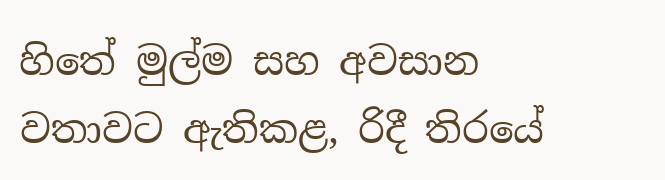හිතේ මුල්ම සහ අවසාන වතාවට ඇතිකළ, රිදී තිරයේ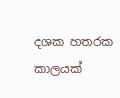දශක හතරක කාලයක්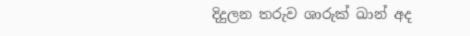දිදුලන තරුව ශාරුක් ඛාන් අද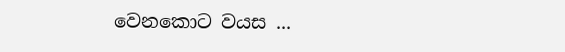වෙනකොට වයස ...